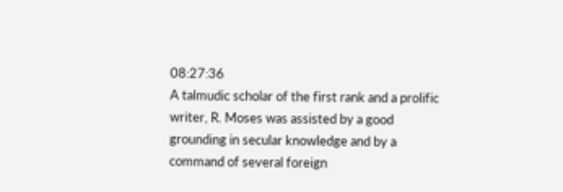08:27:36
A talmudic scholar of the first rank and a prolific writer, R. Moses was assisted by a good grounding in secular knowledge and by a command of several foreign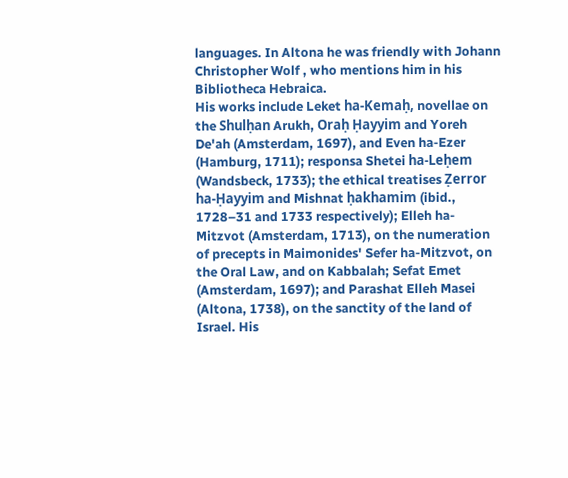languages. In Altona he was friendly with Johann Christopher Wolf , who mentions him in his Bibliotheca Hebraica.
His works include Leket ha-Kemaḥ, novellae on the Shulḥan Arukh, Oraḥ Ḥayyim and Yoreh De'ah (Amsterdam, 1697), and Even ha-Ezer (Hamburg, 1711); responsa Shetei ha-Leḥem (Wandsbeck, 1733); the ethical treatises Ẓerror ha-Ḥayyim and Mishnat ḥakhamim (ibid., 1728–31 and 1733 respectively); Elleh ha-Mitzvot (Amsterdam, 1713), on the numeration of precepts in Maimonides' Sefer ha-Mitzvot, on the Oral Law, and on Kabbalah; Sefat Emet (Amsterdam, 1697); and Parashat Elleh Masei (Altona, 1738), on the sanctity of the land of Israel. His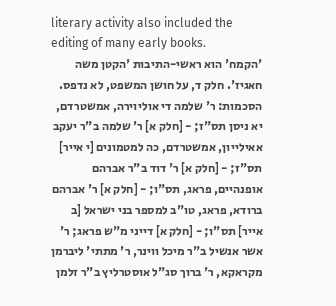literary activity also included the editing of many early books.
'הקמח' הוא ראשי-התיבות 'הקטן משה חאגיז'. חלק ד, על חושן המשפט, לא נדפס. הסכמות: ר' שלמה די אוליוירה, אמשטרדם, יא ניסן תס"ז; - [חלק א] ר' שלמה ב"ר יעקב אאילייון, אמשטרדם, כה למטמונים [י אייר] תס"ז; - [חלק א] ר' דוד ב"ר אברהם אופנהיים, פראג, תס"ו; - [חלק א] ר' אברהם ברודא, פראג, טו"ב למספר בני ישראל [ב אייר] תס"ו; - [חלק א] דייני מ"ש פראג; ר' אשר אנשיל ב"ר מיכל ווינר, ר' מתתי' ליברמן מקראקא, ר' ברוך סג"ל אוסטרליץ ב"ר זלמן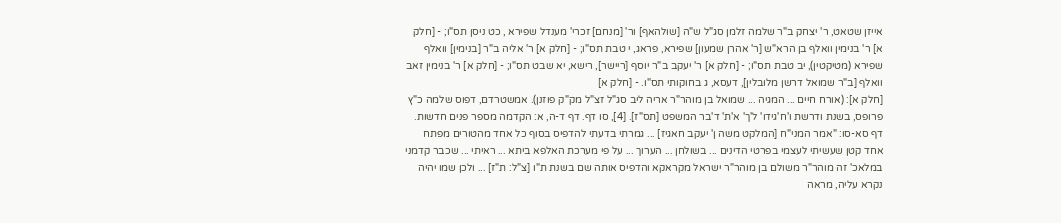אייזן שטאט, ר' יצחק ב"ר שלמה זלמן סג"ל ש"ה [שולהאף] ור' [מנחם] זכרי' מענדל שפירא , כט ניסן תס"ו; - [חלק א] ר' בנימין וואלף בן הרא"ש [ר' אהרן שמעון] שפירא, פראג, י טבת תס"ו; - [חלק א] ר' אליה ב"ר [בנימין] וואלף שפירא (מטיקטין), יב טבת תס"ו; - [חלק א] ר' יעקב ב"ר יוסף [ריישר], רישא, יא שבט תס"ו; - [חלק א] ר' בנימין זאב וואלף [ב"ר שמואל דרשן מלובלין], דעסא, ג בחוקותי תס"ו. - [חלק א]
[חלק א]: (אורח חיים ... המגיה ... שמואל בן מוהר"ר אריה ליב סג"ל זצ"ל מק"ק פוזנן). אמשטרדם, דפוס שלמה כ"ץ פרופס, בשנת ודרשת ו'ח'גידו' ל'ך' א'ת' ד'בר המשפט [תס"ז]. [4], סו דף. דף ד-ה, א: הקדמה מספר פנים חדשות. דף סא-סו: "אמר המני"ח [המלקט משה ן' יעקב חאגיז] ... גמרתי בדעתי להדפיס בסוף כל אחד מהטורים מפתח אחד קטן שעשיתי לעצמי בפרטי הדינים ... בשולחן ... הערוך ... על פי מערכת האלפא ביתא ... ראיתי ... שכבר קדמני במלאכ' זה מוהר"ר משולם בן מוהר"ר ישראל מקראקא והדפיס אותה שם בשנת ת"ו [צ"ל: ת"ז] ... ולכן שמו יהיה נקרא עליה, מראה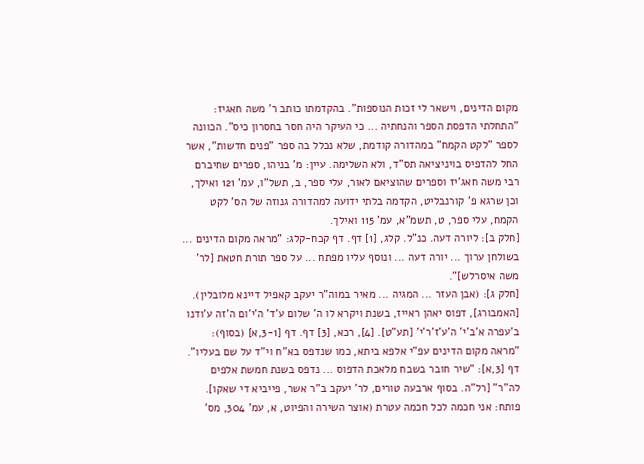מקום הדינים, וישאר לי זכות הנוספות". בהקדמתו כותב ר' משה חאגיז: "התחלתי הדפסת הספר והנחתיה ... כי העיקר היה חסר בחסרון כיס". הכוונה לספר "לקט הקמח" במהדורה קודמת, שלא נכלל בה ספר "פנים חדשות", אשר החל להדפיס בויניציאה תס"ד, ולא השלימה. עיין: מ' בניהו, ספרים שחיברם רבי משה חאג'יז וספרים שהוציאם לאור, עלי ספר, ב, תשל"ו, עמ' 121 ואילך, וכן שרגא פ' קורנבליט, הקדמה בלתי ידועה למהדורה גנוזה של הס' לקט הקמח, עלי ספר, ט, תשמ"א, עמ' 115 ואילך.
[חלק ב]: ליורה דעה. כנ"ל. קלג, [1] דף. דף קכח-קלג: "מראה מקום הדינים ... בשולחן ערוך ... יורה דעה ... ונוסף עליו מפתח ... על ספר תורת חטאת [לר' משה איסרלש]".
[חלק ג]: (אבן העזר ... המגיה ... מאיר במוה"ר יעקב קאפיל דיינא מלובלין). [האמבורג], דפוס יאהן ראייז, בשנת ויקרא לו ה' שלום ע'ד' ה'י'ום ה'זה ע'ודנו ב'עפרה א'ב'י' ה'ע'ז'ר'י' [תע"ט]. [4], רכא, [3] דף. דף [3-1,א] (בסוף): "מראה מקום הדינים עפ"י אלפא ביתא, כמו שנדפס בא"ח וי"ד על שם בעליו". דף [3,א]: "שיר חובר בשבח מלאכת הדפוס ... נדפס בשנת חמשת אלפים לה"ר" [רל"ה. בסוף ארבעה טורים, לר' יעקב ב"ר אשר, פייביא די שאקו]. פותח: אני חכמה לכל חכמה עטרת (אוצר השירה והפיוט, א, עמ' 304, מס'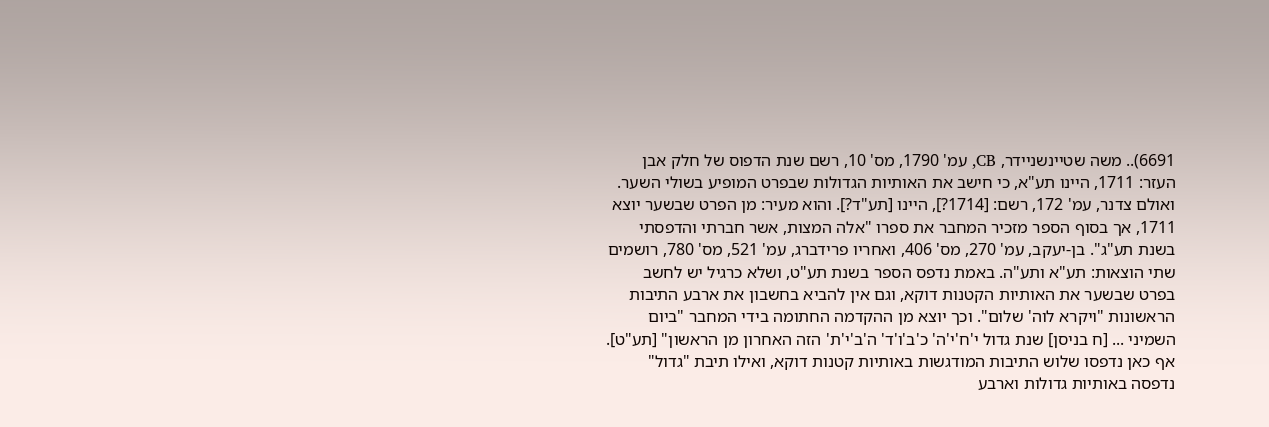6691).. משה שטיינשניידר, CB, עמ' 1790, מס' 10, רשם שנת הדפוס של חלק אבן העזר: 1711, היינו תע"א, כי חישב את האותיות הגדולות שבפרט המופיע בשולי השער. ואולם צדנר, עמ' 172, רשם: [1714?], היינו [תע"ד?]. והוא מעיר: מן הפרט שבשער יוצא 1711, אך בסוף הספר מזכיר המחבר את ספרו "אלה המצות, אשר חברתי והדפסתי בשנת תע"ג". בן-יעקב, עמ' 270, מס' 406, ואחריו פרידברג, עמ' 521, מס' 780, רושמים שתי הוצאות: תע"א ותע"ה. באמת נדפס הספר בשנת תע"ט, ושלא כרגיל יש לחשב בפרט שבשער את האותיות הקטנות דוקא, וגם אין להביא בחשבון את ארבע התיבות הראשונות "ויקרא לוה' שלום". וכך יוצא מן ההקדמה החתומה בידי המחבר "ביום השמיני ... [ח בניסן] שנת גדול י'ח'י'ה' כ'ב'ו'ד' ה'ב'י'ת' הזה האחרון מן הראשון" [תע"ט]. אף כאן נדפסו שלוש התיבות המודגשות באותיות קטנות דוקא, ואילו תיבת "גדול" נדפסה באותיות גדולות וארבע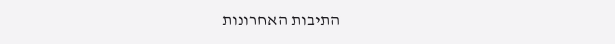התיבות האחרונות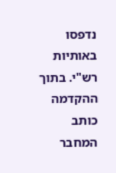נדפסו באותיות רש"י. בתוך ההקדמה כותב המחבר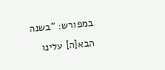במפורש: "בשנה הבא[ה] עלינו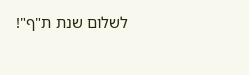לשלום שנת ת"ף"!